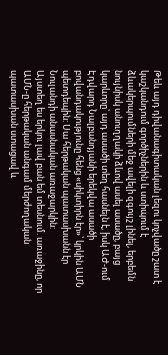Թեև այդ դիվանագիտական լեզու կոչվածը շատ է կաշկանդում գործիչներին և ստիպում է ձևակերպումների մեջ ավելի զգույշ լինել, երբեմն նույնիսկ անուղղակի ձևով ասել ասածը, բայց կարևորը՝ այդ ասածի տեղ հասնելն է, իսկ ԱԺ-ում Էդվարդ Նալբանդյանի երեկվա ասածի բովանդակությունը հենց «սիկտիրն էր»՝ կրկին ԱՄՆ պետդեպին: Սա հերթական պատասխանն էր Նուլանդի անասնական առաջարկին:
Այստեղ ես երկու լավ բան եմ տեսնում. առաջինը, որ ԱՄՆ-ը հերթական անգամ մերժողական պատասխան ստացավ և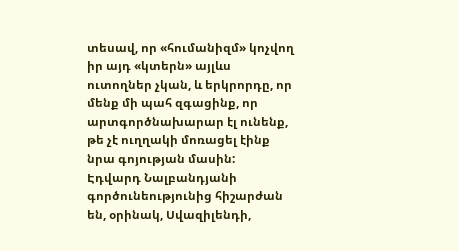տեսավ, որ «հումանիզմ» կոչվող իր այդ «կտերն» այլևս ուտողներ չկան, և երկրորդը, որ մենք մի պահ զգացինք, որ արտգործնախարար էլ ունենք, թե չէ ուղղակի մոռացել էինք նրա գոյության մասին:
Էդվարդ Նալբանդյանի գործունեությունից հիշարժան են, օրինակ, Սվազիլենդի,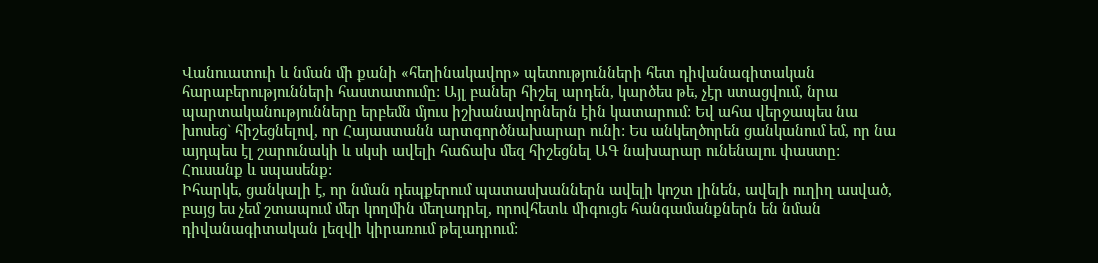Վանուատուի և նման մի քանի «հեղինակավոր» պետությունների հետ դիվանագիտական հարաբերությունների հաստատումը: Այլ բաներ հիշել արդեն, կարծես թե, չէր ստացվում, նրա պարտականությունները երբեմն մյուս իշխանավորներն էին կատարում: Եվ ահա վերջապես նա խոսեց` հիշեցնելով, որ Հայաստանն արտգործնախարար ունի: Ես անկեղծորեն ցանկանում եմ, որ նա այդպես էլ շարունակի և սկսի ավելի հաճախ մեզ հիշեցնել ԱԳ նախարար ունենալու փաստը: Հուսանք և սպասենք:
Իհարկե, ցանկալի է, որ նման դեպքերում պատասխաններն ավելի կոշտ լինեն, ավելի ուղիղ ասված, բայց ես չեմ շտապում մեր կողմին մեղադրել, որովհետև միգուցե հանգամանքներն են նման դիվանագիտական լեզվի կիրառում թելադրում: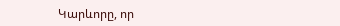Կարևորը, որ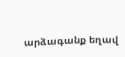արձագանք եղավ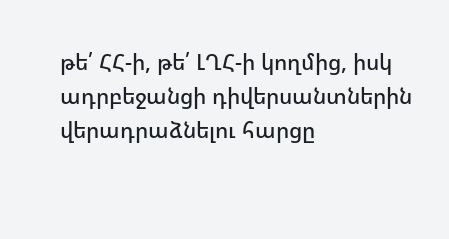թե՛ ՀՀ-ի, թե՛ ԼՂՀ-ի կողմից, իսկ ադրբեջանցի դիվերսանտներին վերադրաձնելու հարցը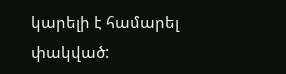կարելի է համարել փակված: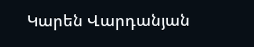Կարեն Վարդանյան